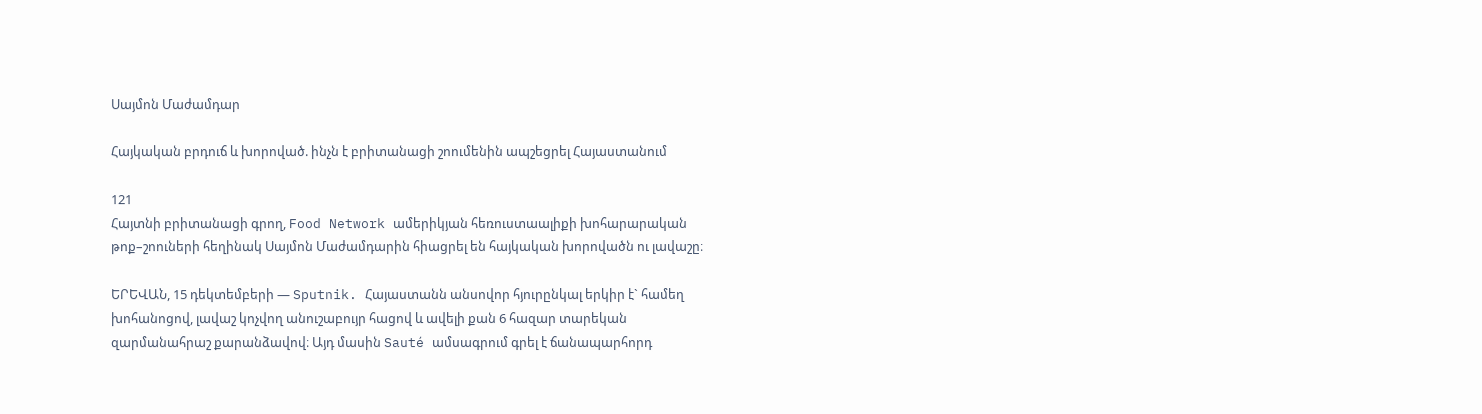Սայմոն Մաժամդար

Հայկական բրդուճ և խորոված. ինչն է բրիտանացի շոումենին ապշեցրել Հայաստանում

121
Հայտնի բրիտանացի գրող, Food Network ամերիկյան հեռուստաալիքի խոհարարական թոք–շոուների հեղինակ Սայմոն Մաժամդարին հիացրել են հայկական խորովածն ու լավաշը։

ԵՐԵՎԱՆ, 15 դեկտեմբերի — Sputnik. Հայաստանն անսովոր հյուրընկալ երկիր է` համեղ խոհանոցով, լավաշ կոչվող անուշաբույր հացով և ավելի քան 6 հազար տարեկան զարմանահրաշ քարանձավով։ Այդ մասին Sauté ամսագրում գրել է ճանապարհորդ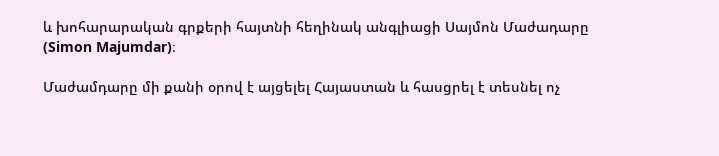և խոհարարական գրքերի հայտնի հեղինակ անգլիացի Սայմոն Մաժադարը (Simon Majumdar)։

Մաժամդարը մի քանի օրով է այցելել Հայաստան և հասցրել է տեսնել ոչ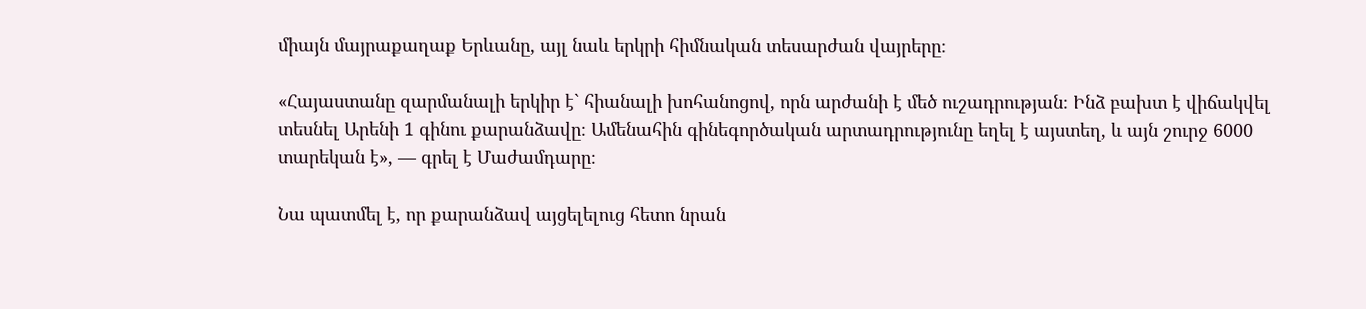միայն մայրաքաղաք Երևանը, այլ նաև երկրի հիմնական տեսարժան վայրերը։

«Հայաստանը զարմանալի երկիր է` հիանալի խոհանոցով, որն արժանի է մեծ ուշադրության։ Ինձ բախտ է վիճակվել տեսնել Արենի 1 գինու քարանձավը։ Ամենահին գինեգործական արտադրությունը եղել է այստեղ, և այն շուրջ 6000 տարեկան է», — գրել է Մաժամդարը։

Նա պատմել է, որ քարանձավ այցելելուց հետո նրան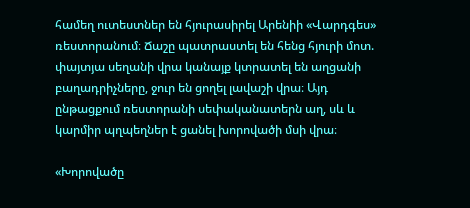համեղ ուտեստներ են հյուրասիրել Արենիի «Վարդգես» ռեստորանում։ Ճաշը պատրաստել են հենց հյուրի մոտ. փայտյա սեղանի վրա կանայք կտրատել են աղցանի բաղադրիչները, ջուր են ցողել լավաշի վրա։ Այդ ընթացքում ռեստորանի սեփականատերն աղ, սև և կարմիր պղպեղներ է ցանել խորովածի մսի վրա։

«Խորովածը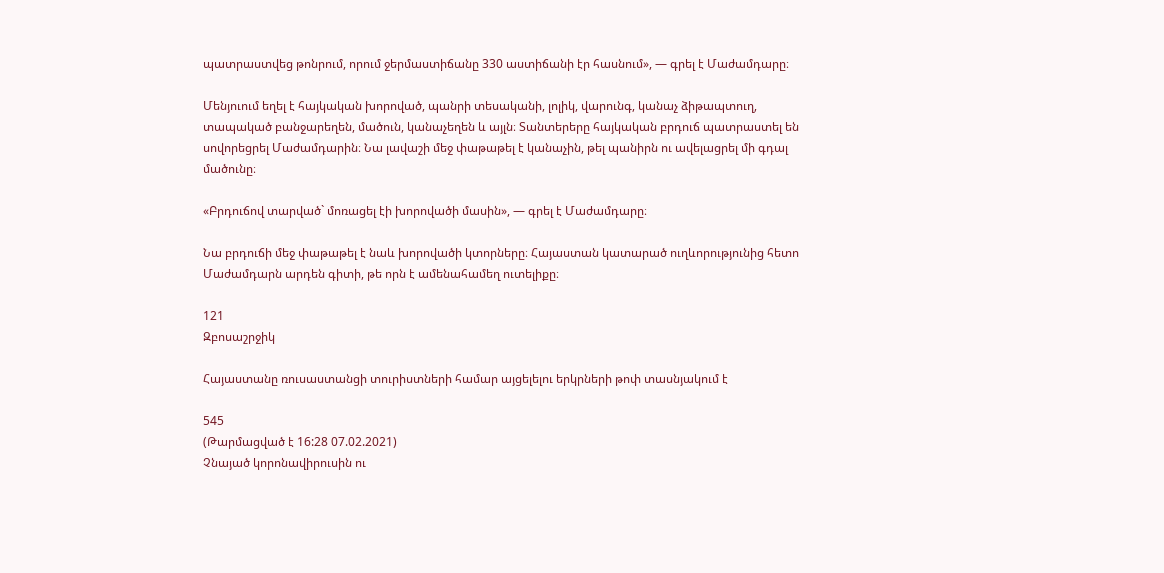պատրաստվեց թոնրում, որում ջերմաստիճանը 330 աստիճանի էր հասնում», — գրել է Մաժամդարը։

Մենյուում եղել է հայկական խորոված, պանրի տեսականի, լոլիկ, վարունգ, կանաչ ձիթապտուղ, տապակած բանջարեղեն, մածուն, կանաչեղեն և այլն։ Տանտերերը հայկական բրդուճ պատրաստել են սովորեցրել Մաժամդարին։ Նա լավաշի մեջ փաթաթել է կանաչին, թել պանիրն ու ավելացրել մի գդալ մածունը։

«Բրդուճով տարված` մոռացել էի խորովածի մասին», — գրել է Մաժամդարը։

Նա բրդուճի մեջ փաթաթել է նաև խորովածի կտորները։ Հայաստան կատարած ուղևորությունից հետո Մաժամդարն արդեն գիտի, թե որն է ամենահամեղ ուտելիքը։

121
Զբոսաշրջիկ

Հայաստանը ռուսաստանցի տուրիստների համար այցելելու երկրների թոփ տասնյակում է

545
(Թարմացված է 16:28 07.02.2021)
Չնայած կորոնավիրուսին ու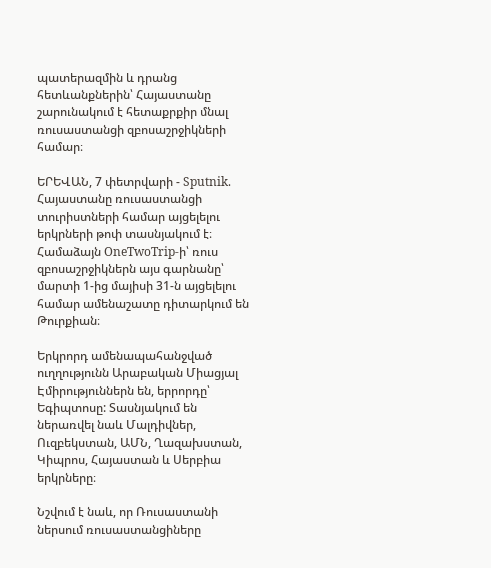պատերազմին և դրանց հետևանքներին՝ Հայաստանը շարունակում է հետաքրքիր մնալ ռուսաստանցի զբոսաշրջիկների համար։

ԵՐԵՎԱՆ, 7 փետրվարի - Sputnik. Հայաստանը ռուսաստանցի տուրիստների համար այցելելու երկրների թոփ տասնյակում է։  Համաձայն OneTwoTrip-ի՝ ռուս զբոսաշրջիկներն այս գարնանը՝ մարտի 1-ից մայիսի 31-ն այցելելու համար ամենաշատը դիտարկում են Թուրքիան։

Երկրորդ ամենապահանջված ուղղությունն Արաբական Միացյալ Էմիրություններն են, երրորդը՝ Եգիպտոսը: Տասնյակում են ներառվել նաև Մալդիվներ, Ուզբեկստան, ԱՄՆ, Ղազախստան, Կիպրոս, Հայաստան և Սերբիա երկրները։

Նշվում է նաև, որ Ռուսաստանի ներսում ռուսաստանցիները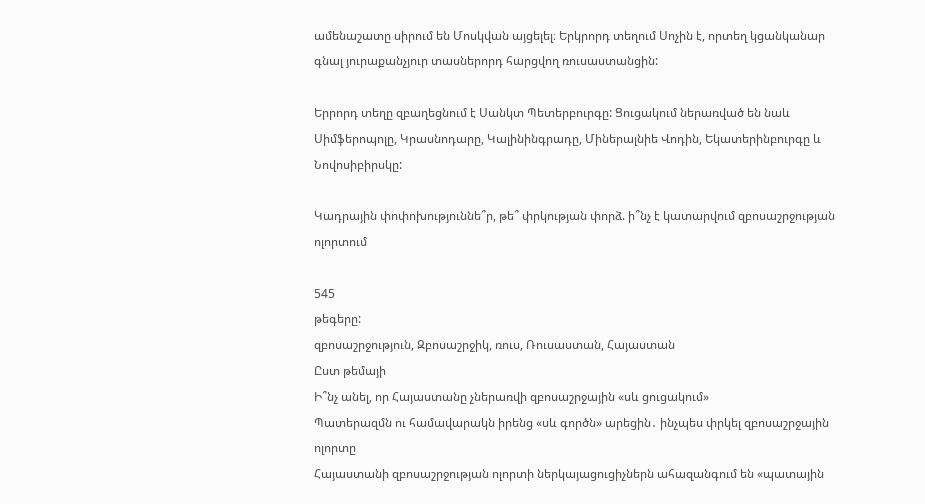ամենաշատը սիրում են Մոսկվան այցելել։ Երկրորդ տեղում Սոչին է, որտեղ կցանկանար գնալ յուրաքանչյուր տասներորդ հարցվող ռուսաստանցին:

Երրորդ տեղը զբաղեցնում է Սանկտ Պետերբուրգը: Ցուցակում ներառված են նաև Սիմֆերոպոլը, Կրասնոդարը, Կալինինգրադը, Միներալնիե Վոդին, Եկատերինբուրգը և Նովոսիբիրսկը:

Կադրային փոփոխություննե՞ր, թե՞ փրկության փորձ. ի՞նչ է կատարվում զբոսաշրջության ոլորտում

545
թեգերը:
զբոսաշրջություն, Զբոսաշրջիկ, ռուս, Ռուսաստան, Հայաստան
Ըստ թեմայի
Ի՞նչ անել, որ Հայաստանը չներառվի զբոսաշրջային «սև ցուցակում»
Պատերազմն ու համավարակն իրենց «սև գործն» արեցին․ ինչպես փրկել զբոսաշրջային ոլորտը
Հայաստանի զբոսաշրջության ոլորտի ներկայացուցիչներն ահազանգում են «պատային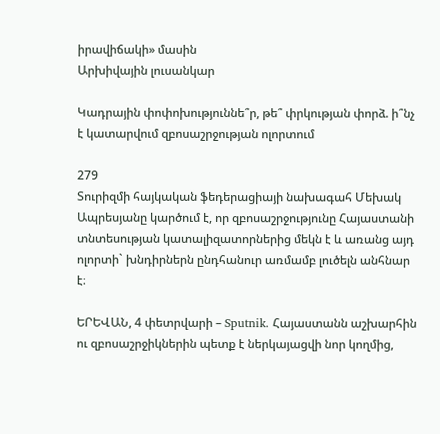իրավիճակի» մասին
Արխիվային լուսանկար

Կադրային փոփոխություննե՞ր, թե՞ փրկության փորձ. ի՞նչ է կատարվում զբոսաշրջության ոլորտում

279
Տուրիզմի հայկական ֆեդերացիայի նախագահ Մեխակ Ապրեսյանը կարծում է, որ զբոսաշրջությունը Հայաստանի տնտեսության կատալիզատորներից մեկն է և առանց այդ ոլորտի` խնդիրներն ընդհանուր առմամբ լուծելն անհնար է։

ԵՐԵՎԱՆ, 4 փետրվարի – Sputnik. Հայաստանն աշխարհին ու զբոսաշրջիկներին պետք է ներկայացվի նոր կողմից,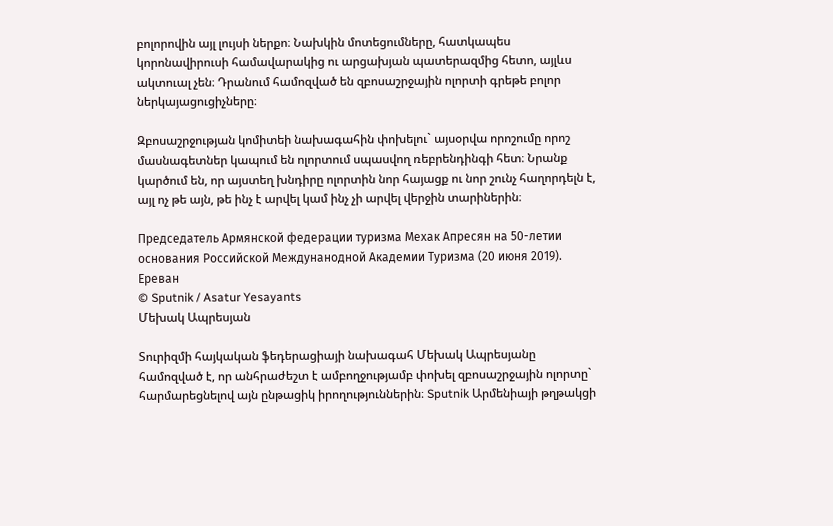բոլորովին այլ լույսի ներքո։ Նախկին մոտեցումները, հատկապես կորոնավիրուսի համավարակից ու արցախյան պատերազմից հետո, այլևս ակտուալ չեն։ Դրանում համոզված են զբոսաշրջային ոլորտի գրեթե բոլոր ներկայացուցիչները։

Զբոսաշրջության կոմիտեի նախագահին փոխելու` այսօրվա որոշումը որոշ մասնագետներ կապում են ոլորտում սպասվող ռեբրենդինգի հետ։ Նրանք կարծում են, որ այստեղ խնդիրը ոլորտին նոր հայացք ու նոր շունչ հաղորդելն է, այլ ոչ թե այն, թե ինչ է արվել կամ ինչ չի արվել վերջին տարիներին։

Председатель Армянской федерации туризма Мехак Апресян на 50-летии основания Российской Междунанодной Академии Туризма (20 июня 2019). Еревaн
© Sputnik / Asatur Yesayants
Մեխակ Ապրեսյան

Տուրիզմի հայկական ֆեդերացիայի նախագահ Մեխակ Ապրեսյանը համոզված է, որ անհրաժեշտ է ամբողջությամբ փոխել զբոսաշրջային ոլորտը` հարմարեցնելով այն ընթացիկ իրողություններին։ Sputnik Արմենիայի թղթակցի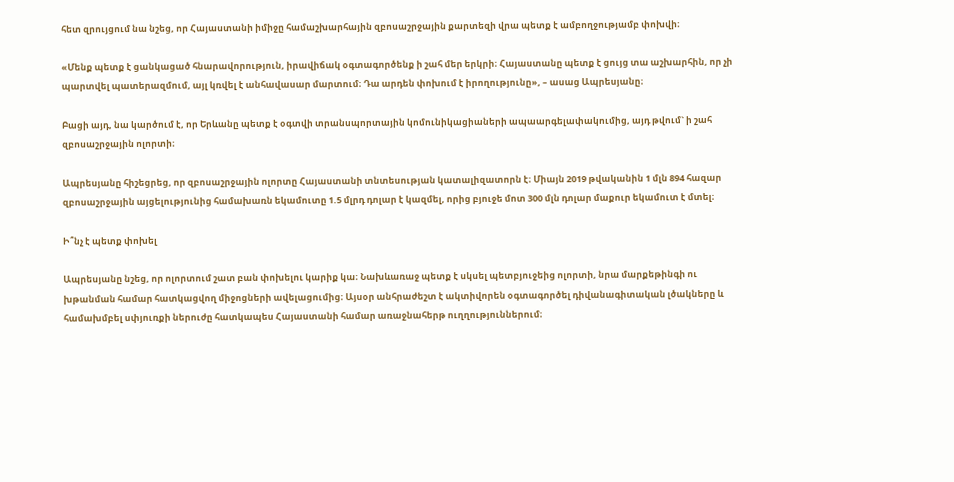հետ զրույցում նա նշեց, որ Հայաստանի իմիջը համաշխարհային զբոսաշրջային քարտեզի վրա պետք է ամբողջությամբ փոխվի։

«Մենք պետք է ցանկացած հնարավորություն, իրավիճակ օգտագործենք ի շահ մեր երկրի։ Հայաստանը պետք է ցույց տա աշխարհին, որ չի պարտվել պատերազմում, այլ կռվել է անհավասար մարտում։ Դա արդեն փոխում է իրողությունը», – ասաց Ապրեսյանը։

Բացի այդ, նա կարծում է, որ Երևանը պետք է օգտվի տրանսպորտային կոմունիկացիաների ապաարգելափակումից, այդ թվում` ի շահ զբոսաշրջային ոլորտի։

Ապրեսյանը հիշեցրեց, որ զբոսաշրջային ոլորտը Հայաստանի տնտեսության կատալիզատորն է։ Միայն 2019 թվականին 1 մլն 894 հազար զբոսաշրջային այցելությունից համախառն եկամուտը 1.5 մլրդ դոլար է կազմել, որից բյուջե մոտ 300 մլն դոլար մաքուր եկամուտ է մտել։

Ի՞նչ է պետք փոխել

Ապրեսյանը նշեց, որ ոլորտում շատ բան փոխելու կարիք կա։ Նախևառաջ պետք է սկսել պետբյուջեից ոլորտի, նրա մարքեթինգի ու խթանման համար հատկացվող միջոցների ավելացումից։ Այսօր անհրաժեշտ է ակտիվորեն օգտագործել դիվանագիտական լծակները և համախմբել սփյուռքի ներուժը հատկապես Հայաստանի համար առաջնահերթ ուղղություններում։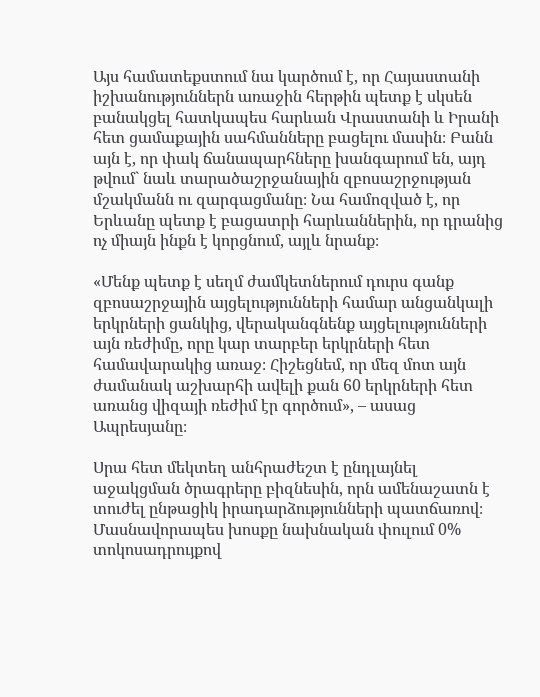Այս համատեքստում նա կարծում է, որ Հայաստանի իշխանություններն առաջին հերթին պետք է սկսեն բանակցել հատկապես հարևան Վրաստանի և Իրանի հետ ցամաքային սահմանները բացելու մասին։ Բանն այն է, որ փակ ճանապարհները խանգարում են, այդ թվում` նաև տարածաշրջանային զբոսաշրջության մշակմանն ու զարգացմանը։ Նա համոզված է, որ Երևանը պետք է բացատրի հարևաններին, որ դրանից ոչ միայն ինքն է կորցնում, այլև նրանք։

«Մենք պետք է սեղմ ժամկետներում դուրս գանք զբոսաշրջային այցելությունների համար անցանկալի երկրների ցանկից, վերականգնենք այցելությունների այն ռեժիմը, որը կար տարբեր երկրների հետ համավարակից առաջ։ Հիշեցնեմ, որ մեզ մոտ այն ժամանակ աշխարհի ավելի քան 60 երկրների հետ առանց վիզայի ռեժիմ էր գործում», – ասաց Ապրեսյանը։

Սրա հետ մեկտեղ անհրաժեշտ է ընդլայնել աջակցման ծրագրերը բիզնեսին, որն ամենաշատն է տուժել ընթացիկ իրադարձությունների պատճառով։ Մասնավորապես խոսքը նախնական փուլում 0% տոկոսադրույքով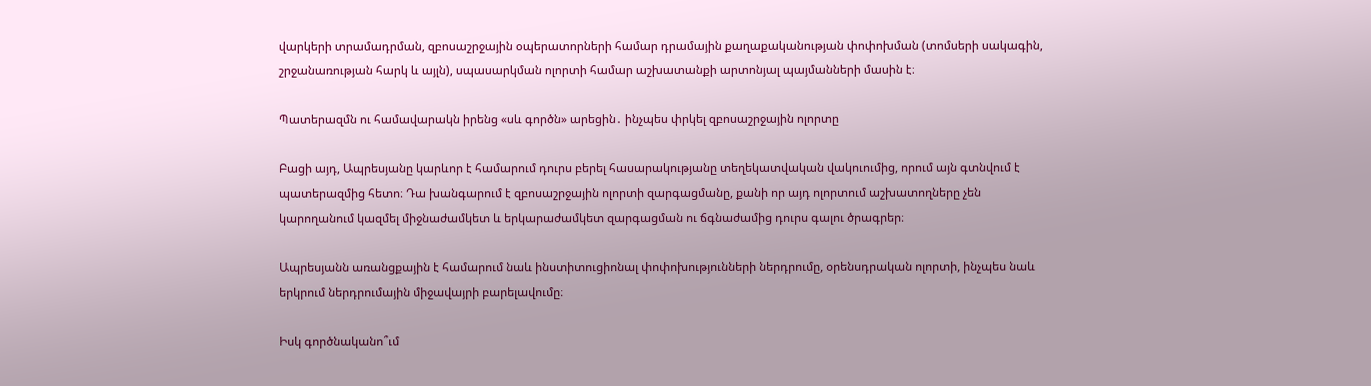վարկերի տրամադրման, զբոսաշրջային օպերատորների համար դրամային քաղաքականության փոփոխման (տոմսերի սակագին, շրջանառության հարկ և այլն), սպասարկման ոլորտի համար աշխատանքի արտոնյալ պայմանների մասին է։

Պատերազմն ու համավարակն իրենց «սև գործն» արեցին․ ինչպես փրկել զբոսաշրջային ոլորտը

Բացի այդ, Ապրեսյանը կարևոր է համարում դուրս բերել հասարակությանը տեղեկատվական վակուումից, որում այն գտնվում է պատերազմից հետո։ Դա խանգարում է զբոսաշրջային ոլորտի զարգացմանը, քանի որ այդ ոլորտում աշխատողները չեն կարողանում կազմել միջնաժամկետ և երկարաժամկետ զարգացման ու ճգնաժամից դուրս գալու ծրագրեր։

Ապրեսյանն առանցքային է համարում նաև ինստիտուցիոնալ փոփոխությունների ներդրումը, օրենսդրական ոլորտի, ինչպես նաև երկրում ներդրումային միջավայրի բարելավումը։

Իսկ գործնականո՞ւմ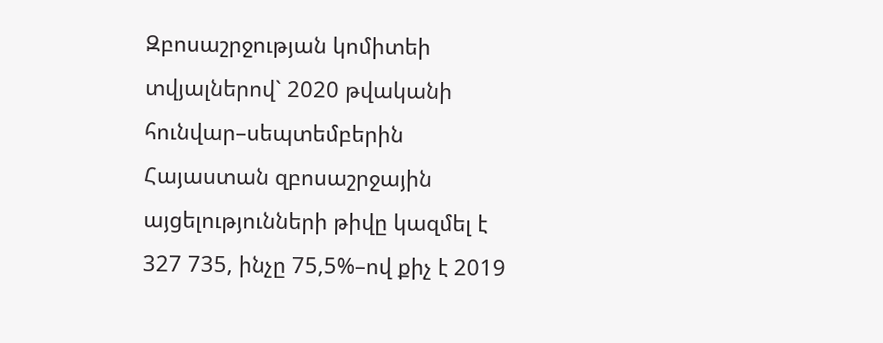Զբոսաշրջության կոմիտեի տվյալներով` 2020 թվականի հունվար–սեպտեմբերին Հայաստան զբոսաշրջային այցելությունների թիվը կազմել է 327 735, ինչը 75,5%–ով քիչ է 2019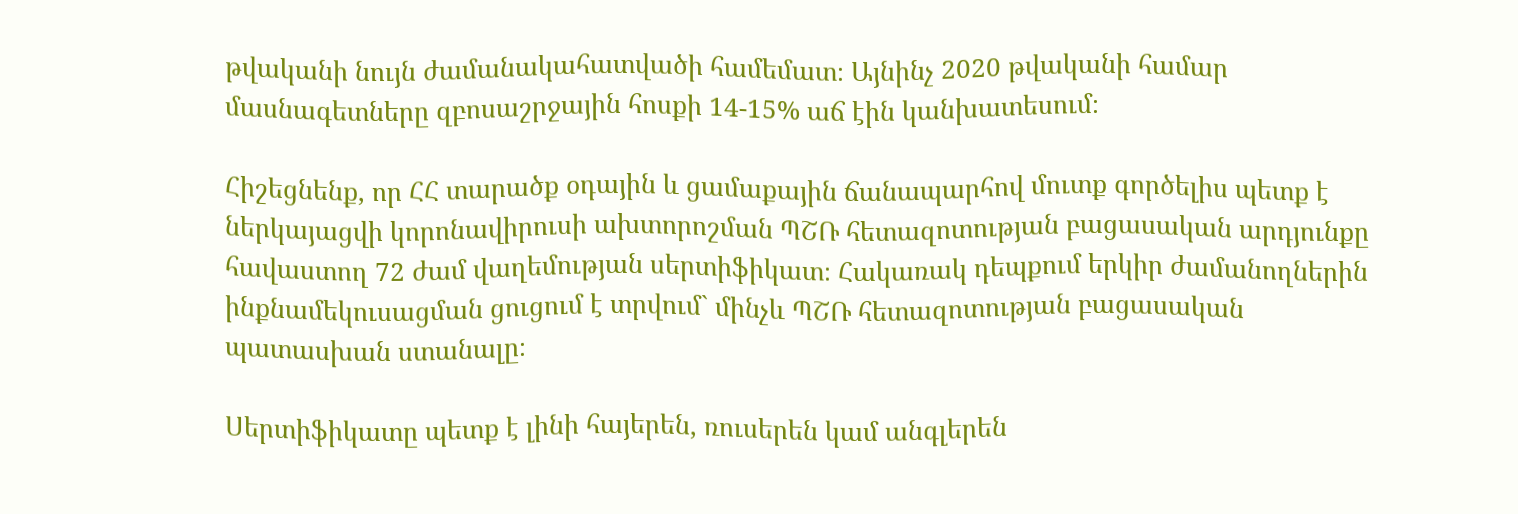թվականի նույն ժամանակահատվածի համեմատ։ Այնինչ 2020 թվականի համար մասնագետները զբոսաշրջային հոսքի 14-15% աճ էին կանխատեսում։

Հիշեցնենք, որ ՀՀ տարածք օդային և ցամաքային ճանապարհով մուտք գործելիս պետք է ներկայացվի կորոնավիրուսի ախտորոշման ՊՇՌ հետազոտության բացասական արդյունքը հավաստող 72 ժամ վաղեմության սերտիֆիկատ։ Հակառակ դեպքում երկիր ժամանողներին ինքնամեկուսացման ցուցում է տրվում` մինչև ՊՇՌ հետազոտության բացասական պատասխան ստանալը։

Սերտիֆիկատը պետք է լինի հայերեն, ռուսերեն կամ անգլերեն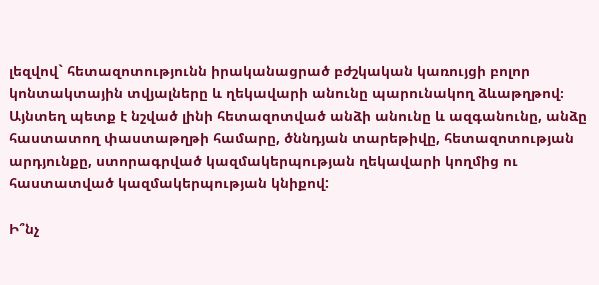լեզվով` հետազոտությունն իրականացրած բժշկական կառույցի բոլոր կոնտակտային տվյալները և ղեկավարի անունը պարունակող ձևաթղթով։ Այնտեղ պետք է նշված լինի հետազոտված անձի անունը և ազգանունը, անձը հաստատող փաստաթղթի համարը, ծննդյան տարեթիվը, հետազոտության արդյունքը, ստորագրված կազմակերպության ղեկավարի կողմից ու հաստատված կազմակերպության կնիքով:

Ի՞նչ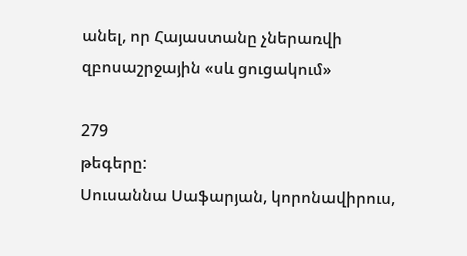անել, որ Հայաստանը չներառվի զբոսաշրջային «սև ցուցակում»

279
թեգերը:
Սուսաննա Սաֆարյան, կորոնավիրուս,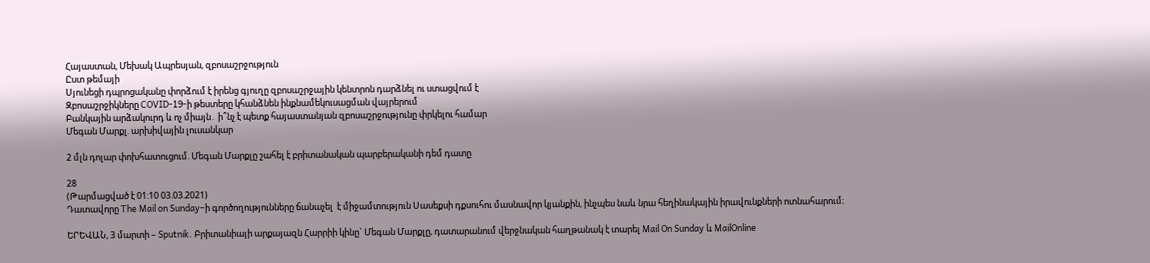Հայաստան, Մեխակ Ապրեսյան, զբոսաշրջություն
Ըստ թեմայի
Սյունեցի դպրոցականը փորձում է իրենց գյուղը զբոսաշրջային կենտրոն դարձնել ու ստացվում է
Զբոսաշրջիկները COVID-19-ի թեստերը կհանձնեն ինքնամեկուսացման վայրերում
Բանկային արձակուրդ և ոչ միայն․ ի՞նչ է պետք հայաստանյան զբոսաշրջությունը փրկելու համար
Մեգան Մարքլ. արխիվային լուսանկար

2 մլն դոլար փոխհատուցում. Մեգան Մարքլը շահել է բրիտանական պարբերականի դեմ դատը

28
(Թարմացված է 01:10 03.03.2021)
Դատավորը The Mail on Sunday–ի գործողությունները ճանաչել  է միջամտություն Սասեքսի դքսուհու մասնավոր կյանքին, ինչպես նաև նրա հեղինակային իրավունքների ոտնահարում։

ԵՐԵՎԱՆ, 3 մարտի – Sputnik. Բրիտանիայի արքայազն Հարրիի կինը` Մեգան Մարքլը, դատարանում վերջնական հաղթանակ է տարել Mail On Sunday և MailOnline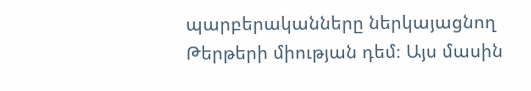պարբերականները ներկայացնող Թերթերի միության դեմ։ Այս մասին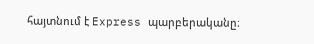հայտնում է Express պարբերականը։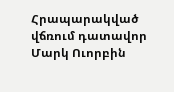Հրապարակված վճռում դատավոր Մարկ Ուորբին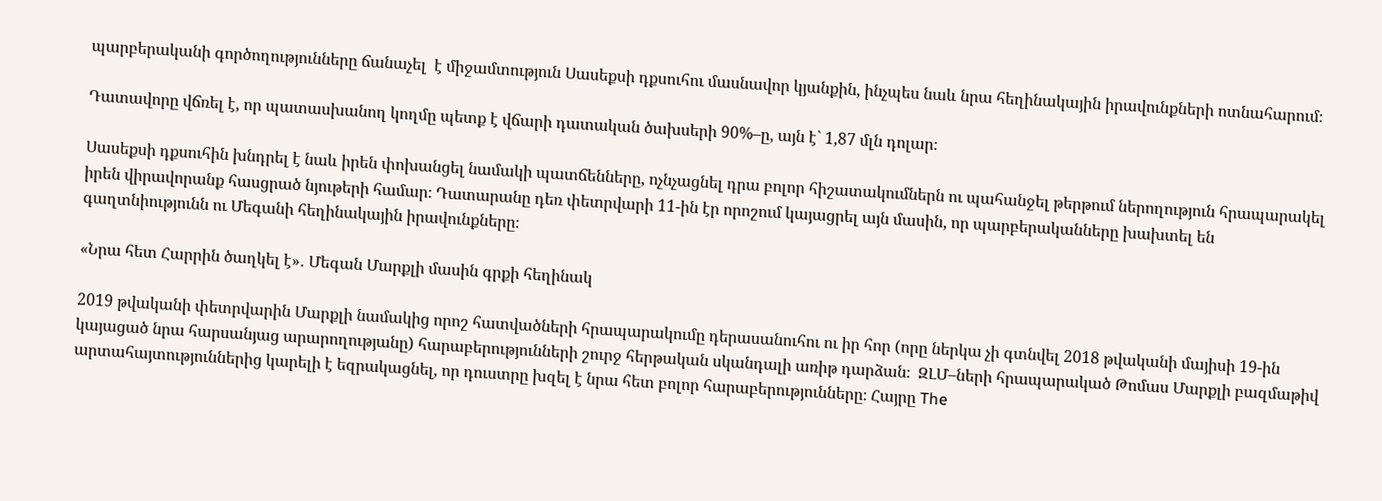պարբերականի գործողությունները ճանաչել  է միջամտություն Սասեքսի դքսուհու մասնավոր կյանքին, ինչպես նաև նրա հեղինակային իրավունքների ոտնահարում։

Դատավորը վճռել է, որ պատասխանող կողմը պետք է վճարի դատական ծախսերի 90%–ը, այն է` 1,87 մլն դոլար։

Սասեքսի դքսուհին խնդրել է նաև իրեն փոխանցել նամակի պատճենները, ոչնչացնել դրա բոլոր հիշատակումներն ու պահանջել թերթում ներողություն հրապարակել իրեն վիրավորանք հասցրած նյութերի համար։ Դատարանը դեռ փետրվարի 11-ին էր որոշում կայացրել այն մասին, որ պարբերականները խախտել են գաղտնիությունն ու Մեգանի հեղինակային իրավունքները։

«Նրա հետ Հարրին ծաղկել է»․ Մեգան Մարքլի մասին գրքի հեղինակ

2019 թվականի փետրվարին Մարքլի նամակից որոշ հատվածների հրապարակումը դերասանուհու ու իր հոր (որը ներկա չի գտնվել 2018 թվականի մայիսի 19-ին կայացած նրա հարսանյաց արարողությանը) հարաբերությունների շուրջ հերթական սկանդալի առիթ դարձան։  ԶԼՄ–ների հրապարակած Թոմաս Մարքլի բազմաթիվ արտահայտություններից կարելի է եզրակացնել, որ դուստրը խզել է նրա հետ բոլոր հարաբերությունները։ Հայրը The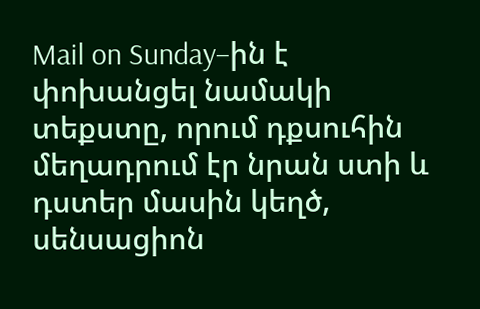Mail on Sunday–ին է փոխանցել նամակի տեքստը, որում դքսուհին մեղադրում էր նրան ստի և դստեր մասին կեղծ, սենսացիոն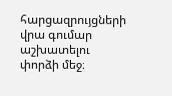հարցազրույցների վրա գումար աշխատելու փորձի մեջ։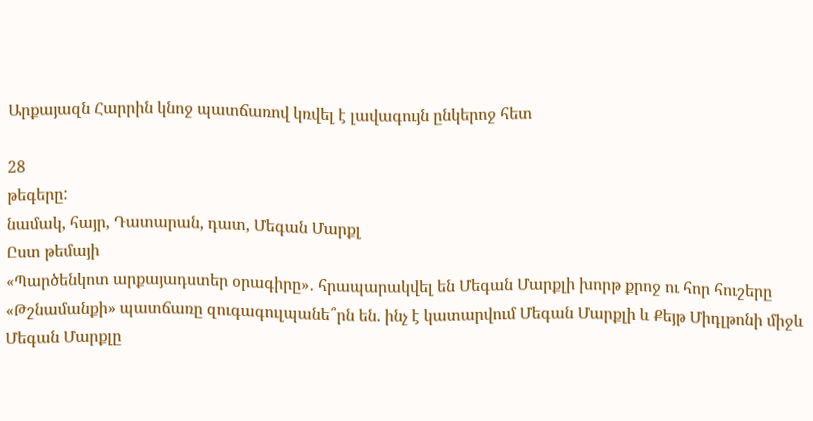Արքայազն Հարրին կնոջ պատճառով կռվել է լավագույն ընկերոջ հետ

28
թեգերը:
նամակ, հայր, Դատարան, դատ, Մեգան Մարքլ
Ըստ թեմայի
«Պարծենկոտ արքայադստեր օրագիրը»․ հրապարակվել են Մեգան Մարքլի խորթ քրոջ ու հոր հուշերը
«Թշնամանքի» պատճառը զուգագուլպանե՞րն են. ինչ է կատարվում Մեգան Մարքլի և Քեյթ Միդլթոնի միջև
Մեգան Մարքլը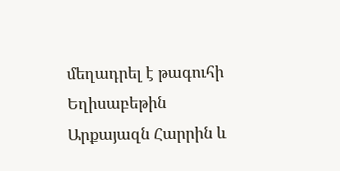մեղադրել է թագուհի Եղիսաբեթին
Արքայազն Հարրին և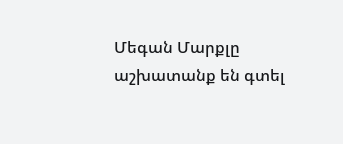Մեգան Մարքլը աշխատանք են գտել